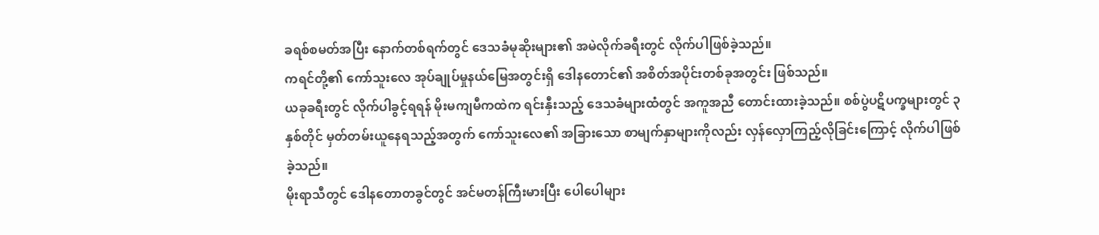ခရစ်စမတ်အပြီး နောက်တစ်ရက်တွင် ဒေသခံမုဆိုးများ၏ အမဲလိုက်ခရီးတွင် လိုက်ပါဖြစ်ခဲ့သည်။
ကရင်တို့၏ ကော်သူးလေ အုပ်ချုပ်မှုနယ်မြေအတွင်းရှိ ဒေါနတောင်၏ အစိတ်အပိုင်းတစ်ခုအတွင်း ဖြစ်သည်။
ယခုခရီးတွင် လိုက်ပါခွင့်ရရန် မိုးမကျမီကထဲက ရင်းနှီးသည့် ဒေသခံများထံတွင် အကူအညီ တောင်းထားခဲ့သည်။ စစ်ပွဲပဋိပက္ခများတွင် ၃ နှစ်တိုင် မှတ်တမ်းယူနေရသည့်အတွက် ကော်သူးလေ၏ အခြားသော စာမျက်နှာများကိုလည်း လှန်လှောကြည့်လိုခြင်းကြောင့် လိုက်ပါဖြစ်ခဲ့သည်။
မိုးရာသီတွင် ဒေါနတောတခွင်တွင် အင်မတန်ကြီးမားပြီး ပေါပေါများ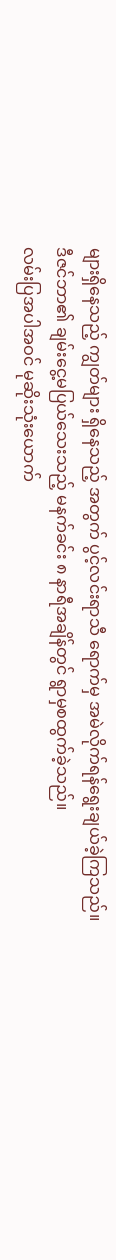များရှိနေသည့် ကျွတ်များ ရှိနေသည့် အတွက် ပွင့်လင်းရာသီ ရောက်မှ အမဲလိုက်ရန်ရွေးချယ်ခဲ့ကြသည်။
ဒီဇင်ဘာ၏ ချမ်းငွေ့မပြယ်သေးသည့် မနက်ခင်း ၈ နာရီအချိန်တွင် ရွာမှစထွက်ခဲ့သည်။
လမ်းပြအပါအဝင် မုဆိုးသုံးယောက်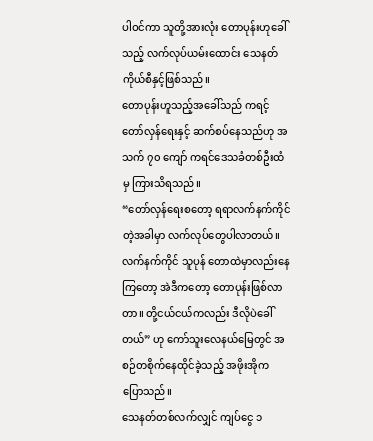ပါဝင်ကာ သူတို့အားလုံး တောပုန်းဟုခေါ်သည့် လက်လုပ်ယမ်းထောင်း သေနတ်ကိုယ်စီနှင့်ဖြစ်သည်။
တောပုန်းဟူသည့်အခေါ်သည် ကရင့်တော်လှန်ရေးနှင့် ဆက်စပ်နေသည်ဟု အသက် ၇၀ ကျော် ကရင်ဒေသခံတစ်ဦးထံမှ ကြားသိရသည်။
“တော်လှန်ရေးစတော့ ရရာလက်နက်ကိုင်တဲ့အခါမှာ လက်လုပ်တွေပါလာတယ်။ လက်နက်ကိုင် သူပုန် တောထဲမှာလည်းနေကြတော့ အဲဒီကတော့ တောပုန်းဖြစ်လာတာ။ တို့ငယ်ငယ်ကလည်း ဒီလိုပဲခေါ်တယ်” ဟု ကော်သူးလေနယ်မြေတွင် အစဉ်တစိုက်နေထိုင်ခဲ့သည့် အဖိုးအိုက ပြောသည်။
သေနတ်တစ်လက်လျှင် ကျပ်ငွေ ၁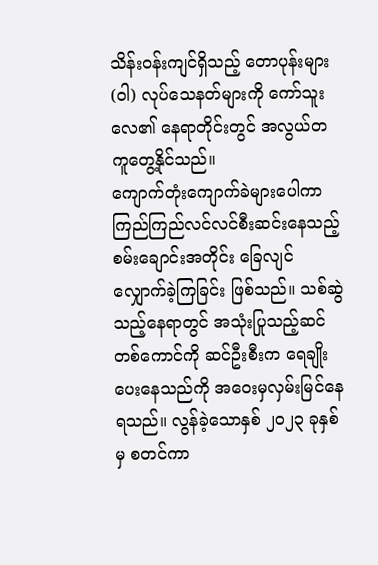သိန်းဝန်းကျင်ရှိသည့် တောပုန်းများ (ဝါ) လုပ်သေနတ်များကို ကော်သူးလေ၏ နေရာတိုင်းတွင် အလွယ်တကူတွေ့နိုင်သည်။
ကျောက်တုံးကျောက်ခဲများပေါကာ ကြည်ကြည်လင်လင်စီးဆင်းနေသည့် စမ်းချောင်းအတိုင်း ခြေလျင် လျှောက်ခဲ့ကြခြင်း ဖြစ်သည်။ သစ်ဆွဲသည့်နေရာတွင် အသုံးပြုသည့်ဆင်တစ်ကောင်ကို ဆင်ဦးစီးက ရေချိုးပေးနေသည်ကို အဝေးမှလှမ်းမြင်နေရသည်။ လွန်ခဲ့သောနှစ် ၂၀၂၃ ခုနှစ်မှ စတင်ကာ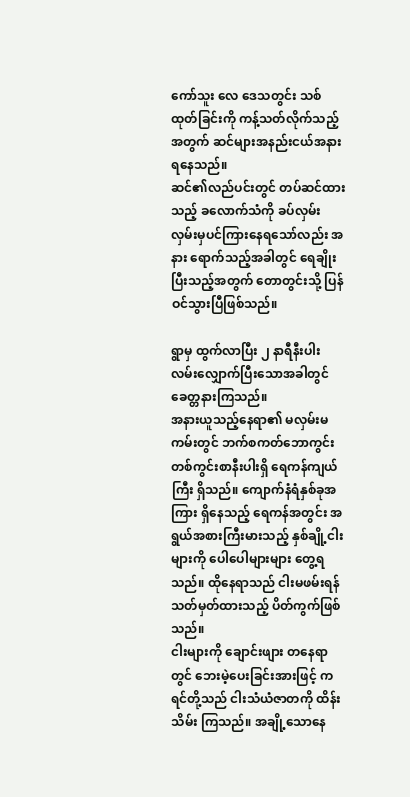ကော်သူး လေ ဒေသတွင်း သစ်ထုတ်ခြင်းကို ကန့်သတ်လိုက်သည့်အတွက် ဆင်များအနည်းငယ်အနားရနေသည်။
ဆင်၏လည်ပင်းတွင် တပ်ဆင်ထားသည့် ခလောက်သံကို ခပ်လှမ်းလှမ်းမှပင်ကြားနေရသော်လည်း အနား ရောက်သည့်အခါတွင် ရေချိုးပြီးသည့်အတွက် တောတွင်းသို့ ပြန်ဝင်သွားပြီဖြစ်သည်။

ရွာမှ ထွက်လာပြီး ၂ နာရီနီးပါး လမ်းလျှောက်ပြီးသောအခါတွင် ခေတ္တနားကြသည်။
အနားယူသည့်နေရာ၏ မလှမ်းမကမ်းတွင် ဘက်စကတ်ဘောကွင်းတစ်ကွင်းစာနီးပါးရှိ ရေကန်ကျယ်ကြီး ရှိသည်။ ကျောက်နံရံနှစ်ခုအကြား ရှိနေသည့် ရေကန်အတွင်း အရွယ်အစားကြီးမားသည့် နှစ်ချို့ငါးများကို ပေါပေါများများ တွေ့ရသည်။ ထိုနေရာသည် ငါးမဖမ်းရန် သတ်မှတ်ထားသည့် ပိတ်ကွက်ဖြစ်သည်။
ငါးများကို ချောင်းဖျား တနေရာတွင် ဘေးမဲ့ပေးခြင်းအားဖြင့် ကရင်တို့သည် ငါးသံယံဇာတကို ထိန်းသိမ်း ကြသည်။ အချို့သောနေ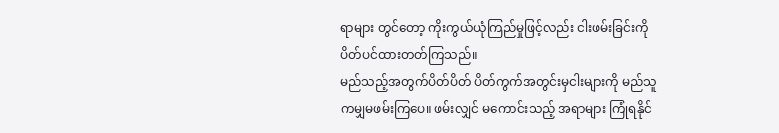ရာများ တွင်တော့ ကိုးကွယ်ယုံကြည်မှုဖြင့်လည်း ငါးဖမ်းခြင်းကို ပိတ်ပင်ထားတတ်ကြသည်။
မည်သည့်အတွက်ပိတ်ပိတ် ပိတ်ကွက်အတွင်းမှငါးများကို မည်သူကမျှမဖမ်းကြပေ။ ဖမ်းလျှင် မကောင်းသည့် အရာများ ကြုံရနိုင်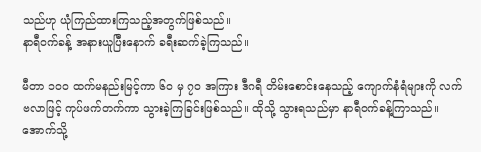သည်ဟု ယုံကြည်ထားကြသည့်အတွက်ဖြစ်သည်။
နာရီဝက်ခန့် အနားယူပြီးနောက် ခရီးဆက်ခဲ့ကြသည်။

မီတာ ၁၀၀ ထက်မနည်းမြင့်ကာ ၆၀ မှ ၇၀ အကြား ဒီဂရီ တိမ်းစောင်းနေသည့် ကျောက်နံရံများကို လက်ဗလာဖြင့် ကုပ်ဖက်တက်ကာ သွားခဲ့ကြခြင်းဖြစ်သည်။ ထိုသို့ သွားရသည်မှာ နာရီဝက်ခန့်ကြာသည်။
အောက်သို့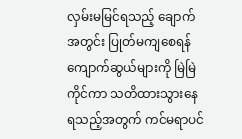လှမ်းမမြင်ရသည့် ချောက်အတွင်း ပြုတ်မကျစေရန် ကျောက်ဆွယ်များကို မြဲမြဲကိုင်ကာ သတိထားသွားနေရသည့်အတွက် ကင်မရာပင်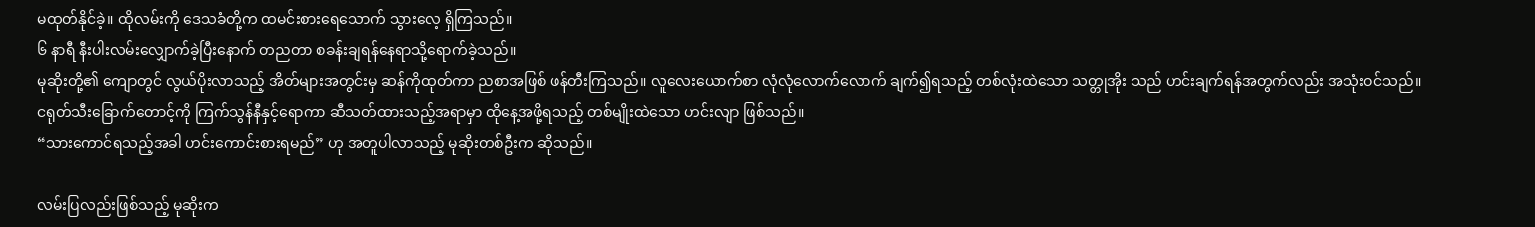မထုတ်နိုင်ခဲ့။ ထိုလမ်းကို ဒေသခံတို့က ထမင်းစားရေသောက် သွားလေ့ ရှိကြသည်။
၆ နာရီ နီးပါးလမ်းလျှောက်ခဲ့ပြီးနောက် တညတာ စခန်းချရန်နေရာသို့ရောက်ခဲ့သည်။
မုဆိုးတို့၏ ကျောတွင် လွယ်ပိုးလာသည့် အိတ်များအတွင်းမှ ဆန်ကိုထုတ်ကာ ညစာအဖြစ် ဖန်တီးကြသည်။ လူလေးယောက်စာ လုံလုံလောက်လောက် ချက်၍ရသည့် တစ်လုံးထဲသော သတ္တုအိုး သည် ဟင်းချက်ရန်အတွက်လည်း အသုံးဝင်သည်။ ငရုတ်သီးခြောက်တောင့်ကို ကြက်သွန်နီနှင့်ရောကာ ဆီသတ်ထားသည့်အရာမှာ ထိုနေ့အဖို့ရသည့် တစ်မျိုးထဲသော ဟင်းလျာ ဖြစ်သည်။
“သားကောင်ရသည့်အခါ ဟင်းကောင်းစားရမည်” ဟု အတူပါလာသည့် မုဆိုးတစ်ဦးက ဆိုသည်။

လမ်းပြလည်းဖြစ်သည့် မုဆိုးက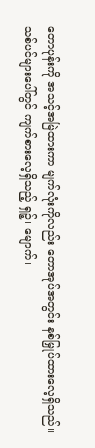တောပုန်းကို အသင့်အမြဲထားကာ မျက်လုံးကိုလည်း တောအုပ်အတွင်း နစ်မြှုပ်ထားလေ့ရှိသည်။
သစ်ပင်များပေါ်တွင် ကျက်စားလေ့ရှိသည့် ရှဉ့်၊ မျောက်၊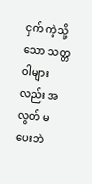ငှက် ကဲ့သို့သော သတ္တဝါများလည်း အလွတ် မပေးဘဲ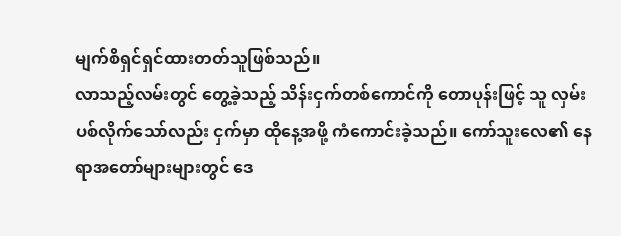မျက်စိရှင်ရှင်ထားတတ်သူဖြစ်သည်။
လာသည့်လမ်းတွင် တွေ့ခဲ့သည့် သိန်းငှက်တစ်ကောင်ကို တောပုန်းဖြင့် သူ လှမ်းပစ်လိုက်သော်လည်း ငှက်မှာ ထိုနေ့အဖို့ ကံကောင်းခဲ့သည်။ ကော်သူးလေ၏ နေရာအတော်များများတွင် ဒေ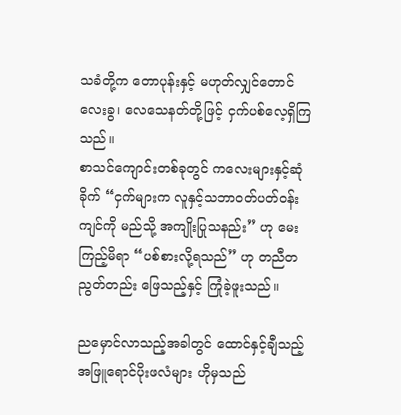သခံတို့က တောပုန်းနှင့် မဟုတ်လျှင်တောင် လေးခွ၊ လေသေနတ်တို့ဖြင့် ငှက်ပစ်လေ့ရှိကြသည်။
စာသင်ကျောင်းတစ်ခုတွင် ကလေးများနှင့်ဆုံခိုက် “ငှက်များက လူနှင့်သဘာဝတ်ပတ်ဝန်းကျင်ကို မည်သို့ အကျိုးပြုသနည်း” ဟု မေးကြည့်မိရာ “ပစ်စားလို့ရသည်” ဟု တညီတညွတ်တည်း ဖြေသည့်နှင့် ကြုံခဲ့ဖူးသည်။

ညမှောင်လာသည့်အခါတွင် ထောင်နှင့်ချီသည့် အဖြူရောင်ပိုးဖလံများ ဟိုမှသည်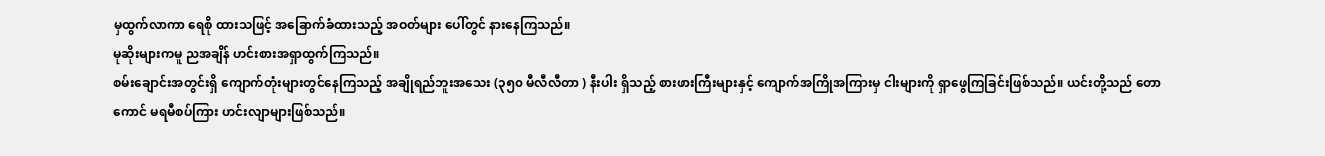မှထွက်လာကာ ရေစို ထားသဖြင့် အခြောက်ခံထားသည့် အဝတ်များ ပေါ်တွင် နားနေကြသည်။
မုဆိုးများကမူ ညအချိန် ဟင်းစားအရှာထွက်ကြသည်။
စမ်းချောင်းအတွင်းရှိ ကျောက်တုံးများတွင်နေကြသည့် အချိုရည်ဘူးအသေး (၃၅၀ မီလီလီတာ ) နီးပါး ရှိသည့် စားဖားကြီးများနှင့် ကျောက်အကြိုအကြားမှ ငါးများကို ရှာဖွေကြခြင်းဖြစ်သည်။ ယင်းတို့သည် တောကောင် မရမီစပ်ကြား ဟင်းလျာများဖြစ်သည်။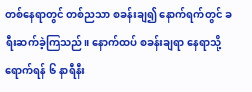တစ်နေရာတွင် တစ်ညသာ စခန်းချ၍ နောက်ရက်တွင် ခရီးဆက်ခဲ့ကြသည်။ နောက်ထပ် စခန်းချရာ နေရာသို့ ရောက်ရန် ၆ နာရီနီး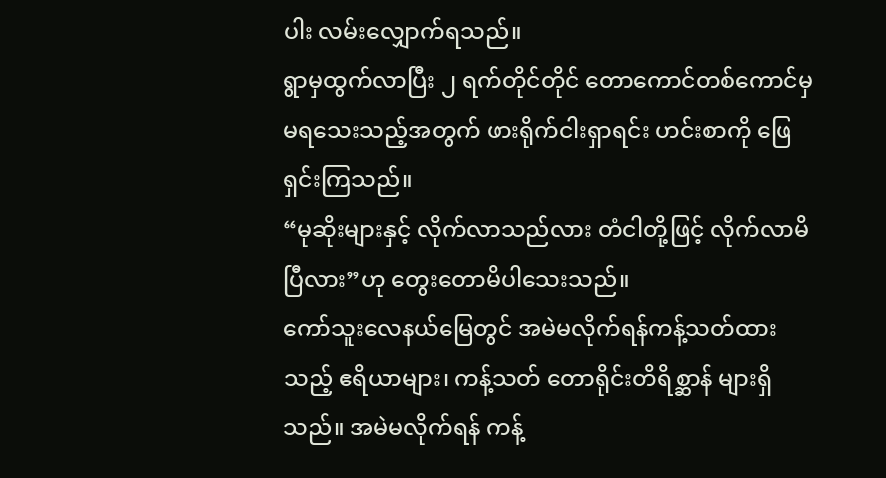ပါး လမ်းလျှောက်ရသည်။
ရွာမှထွက်လာပြီး ၂ ရက်တိုင်တိုင် တောကောင်တစ်ကောင်မှ မရသေးသည့်အတွက် ဖားရိုက်ငါးရှာရင်း ဟင်းစာကို ဖြေရှင်းကြသည်။
“မုဆိုးများနှင့် လိုက်လာသည်လား တံငါတို့ဖြင့် လိုက်လာမိပြီလား”ဟု တွေးတောမိပါသေးသည်။
ကော်သူးလေနယ်မြေတွင် အမဲမလိုက်ရန်ကန့်သတ်ထားသည့် ဧရိယာများ၊ ကန့်သတ် တောရိုင်းတိရိစ္ဆာန် များရှိသည်။ အမဲမလိုက်ရန် ကန့်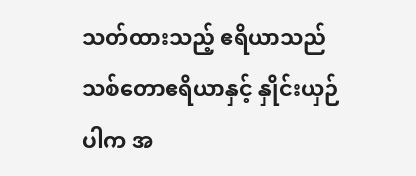သတ်ထားသည့် ဧရိယာသည် သစ်တောဧရိယာနှင့် နှိုင်းယှဉ်ပါက အ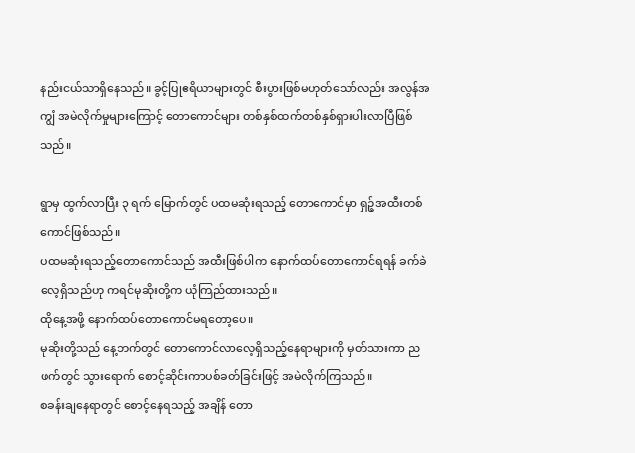နည်းငယ်သာရှိနေသည်။ ခွင့်ပြုဧရိယာများတွင် စီးပွားဖြစ်မဟုတ်သော်လည်း အလွန်အကျွံ အမဲလိုက်မှုများကြောင့် တောကောင်များ တစ်နှစ်ထက်တစ်နှစ်ရှားပါးလာပြီဖြစ်သည်။

ရွာမှ ထွက်လာပြီး ၃ ရက် မြောက်တွင် ပထမဆုံးရသည့် တောကောင်မှာ ရှဉ့်အထီးတစ်ကောင်ဖြစ်သည်။
ပထမဆုံးရသည့်တောကောင်သည် အထီးဖြစ်ပါက နောက်ထပ်တောကောင်ရရန် ခက်ခဲလေ့ရှိသည်ဟု ကရင်မုဆိုးတို့က ယုံကြည်ထားသည်။
ထိုနေ့အဖို့ နောက်ထပ်တောကောင်မရတော့ပေ။
မုဆိုးတို့သည် နေ့ဘက်တွင် တောကောင်လာလေ့ရှိသည့်နေရာများကို မှတ်သားကာ ညဖက်တွင် သွားရောက် စောင့်ဆိုင်းကာပစ်ခတ်ခြင်းဖြင့် အမဲလိုက်ကြသည်။
စခန်းချနေရာတွင် စောင့်နေရသည့် အချိန် တော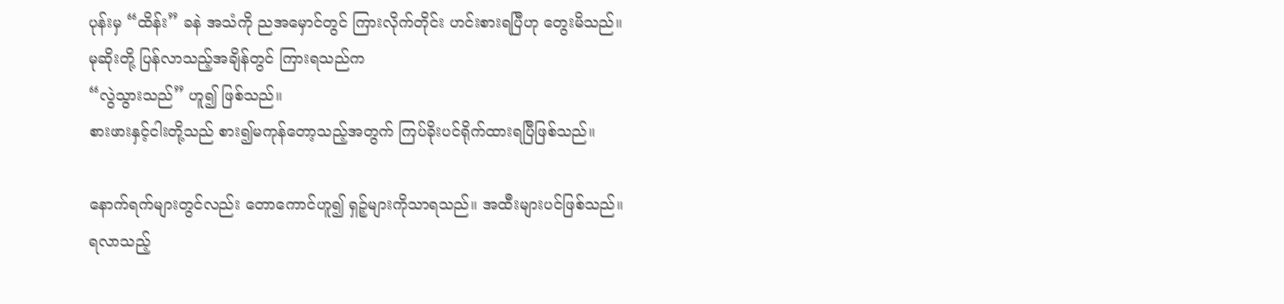ပုန်းမှ “ထိန်း” ခနဲ အသံကို ညအမှောင်တွင် ကြားလိုက်တိုင်း ဟင်းစားရပြီဟု တွေးမိသည်။ မုဆိုးတို့ ပြန်လာသည့်အချိန်တွင် ကြားရသည်က
“လွဲသွားသည်” ဟူ၍ ဖြစ်သည်။
စားဖားနှင့်ငါးတို့သည် စား၍မကုန်တော့သည့်အတွက် ကြပ်ခိုးပင်ရိုက်ထားရပြီဖြစ်သည်။

နောက်ရက်များတွင်လည်း တောကောင်ဟူ၍ ရှဉ့်များကိုသာရသည်။ အထီးများပင်ဖြစ်သည်။
ရလာသည့်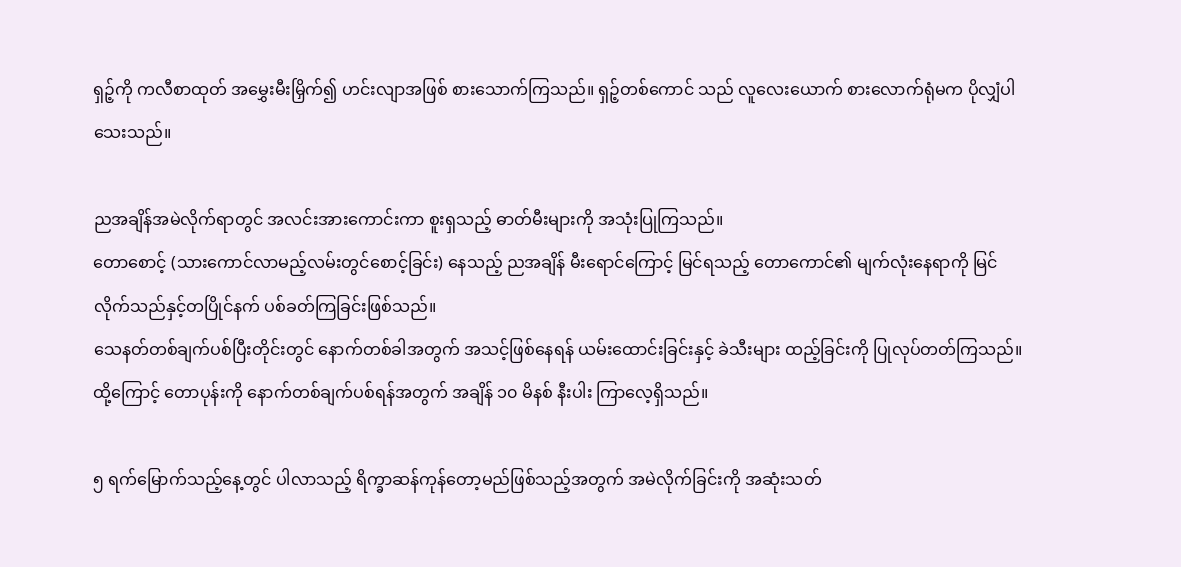ရှဉ့်ကို ကလီစာထုတ် အမွှေးမီးမြှိက်၍ ဟင်းလျာအဖြစ် စားသောက်ကြသည်။ ရှဉ့်တစ်ကောင် သည် လူလေးယောက် စားလောက်ရုံမက ပိုလျှံပါသေးသည်။

ညအချိန်အမဲလိုက်ရာတွင် အလင်းအားကောင်းကာ စူးရှသည့် ဓာတ်မီးများကို အသုံးပြုကြသည်။
တောစောင့် (သားကောင်လာမည့်လမ်းတွင်စောင့်ခြင်း) နေသည့် ညအချိန် မီးရောင်ကြောင့် မြင်ရသည့် တောကောင်၏ မျက်လုံးနေရာကို မြင်လိုက်သည်နှင့်တပြိုင်နက် ပစ်ခတ်ကြခြင်းဖြစ်သည်။
သေနတ်တစ်ချက်ပစ်ပြီးတိုင်းတွင် နောက်တစ်ခါအတွက် အသင့်ဖြစ်နေရန် ယမ်းထောင်းခြင်းနှင့် ခဲသီးများ ထည့်ခြင်းကို ပြုလုပ်တတ်ကြသည်။ ထို့ကြောင့် တောပုန်းကို နောက်တစ်ချက်ပစ်ရန်အတွက် အချိန် ၁၀ မိနစ် နီးပါး ကြာလေ့ရှိသည်။

၅ ရက်မြောက်သည့်နေ့တွင် ပါလာသည့် ရိက္ခာဆန်ကုန်တော့မည်ဖြစ်သည့်အတွက် အမဲလိုက်ခြင်းကို အဆုံးသတ်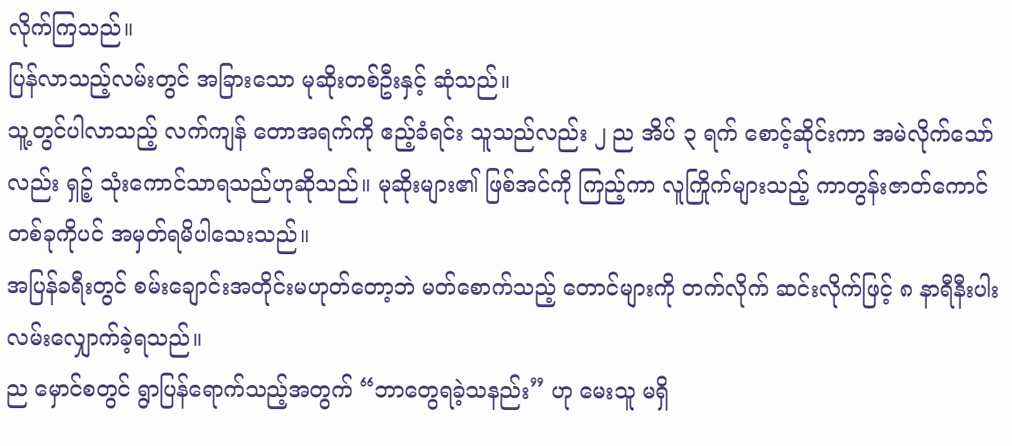လိုက်ကြသည်။
ပြန်လာသည့်လမ်းတွင် အခြားသော မုဆိုးတစ်ဦးနှင့် ဆုံသည်။
သူ့တွင်ပါလာသည့် လက်ကျန် တောအရက်ကို ဧည့်ခံရင်း သူသည်လည်း ၂ ည အိပ် ၃ ရက် စောင့်ဆိုင်းကာ အမဲလိုက်သော်လည်း ရှဉ့် သုံးကောင်သာရသည်ဟုဆိုသည်။ မုဆိုးများ၏ ဖြစ်အင်ကို ကြည့်ကာ လူကြိုက်များသည့် ကာတွန်းဇာတ်ကောင်တစ်ခုကိုပင် အမှတ်ရမိပါသေးသည်။
အပြန်ခရီးတွင် စမ်းချောင်းအတိုင်းမဟုတ်တော့ဘဲ မတ်စောက်သည့် တောင်များကို တက်လိုက် ဆင်းလိုက်ဖြင့် ၈ နာရီနီးပါး လမ်းလျှောက်ခဲ့ရသည်။
ည မှောင်စတွင် ရွာပြန်ရောက်သည့်အတွက် “ဘာတွေရခဲ့သနည်း” ဟု မေးသူ မရှိ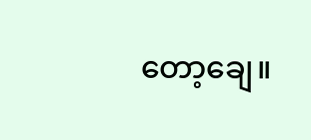တော့ချေ။